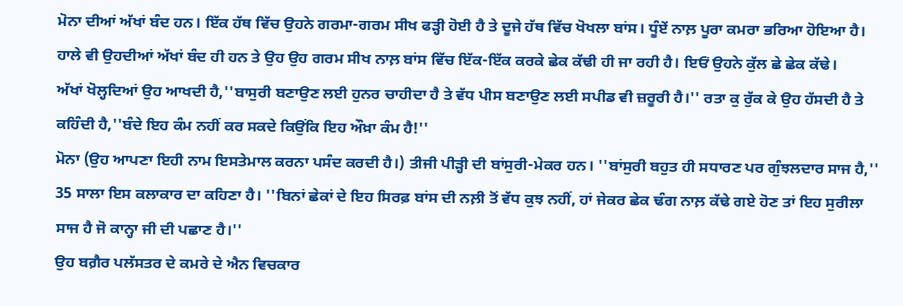ਮੋਨਾ ਦੀਆਂ ਅੱਖਾਂ ਬੰਦ ਹਨ। ਇੱਕ ਹੱਥ ਵਿੱਚ ਉਹਨੇ ਗਰਮਾ-ਗਰਮ ਸੀਖ ਫੜ੍ਹੀ ਹੋਈ ਹੈ ਤੇ ਦੂਜੇ ਹੱਥ ਵਿੱਚ ਖੋਖਲਾ ਬਾਂਸ। ਧੂੰਏਂ ਨਾਲ਼ ਪੂਰਾ ਕਮਰਾ ਭਰਿਆ ਹੋਇਆ ਹੈ। ਹਾਲੇ ਵੀ ਉਹਦੀਆਂ ਅੱਖਾਂ ਬੰਦ ਹੀ ਹਨ ਤੇ ਉਹ ਉਹ ਗਰਮ ਸੀਖ ਨਾਲ਼ ਬਾਂਸ ਵਿੱਚ ਇੱਕ-ਇੱਕ ਕਰਕੇ ਛੇਕ ਕੱਢੀ ਹੀ ਜਾ ਰਹੀ ਹੈ। ਇਓਂ ਉਹਨੇ ਕੁੱਲ ਛੇ ਛੇਕ ਕੱਢੇ।
ਅੱਖਾਂ ਖੋਲ੍ਹਦਿਆਂ ਉਹ ਆਖਦੀ ਹੈ,''ਬਾਸੁਰੀ ਬਣਾਉਣ ਲਈ ਹੁਨਰ ਚਾਹੀਦਾ ਹੈ ਤੇ ਵੱਧ ਪੀਸ ਬਣਾਉਣ ਲਈ ਸਪੀਡ ਵੀ ਜ਼ਰੂਰੀ ਹੈ।'' ਰਤਾ ਕੁ ਰੁੱਕ ਕੇ ਉਹ ਹੱਸਦੀ ਹੈ ਤੇ ਕਹਿੰਦੀ ਹੈ,''ਬੰਦੇ ਇਹ ਕੰਮ ਨਹੀਂ ਕਰ ਸਕਦੇ ਕਿਉਂਕਿ ਇਹ ਔਖ਼ਾ ਕੰਮ ਹੈ!''
ਮੋਨਾ (ਉਹ ਆਪਣਾ ਇਹੀ ਨਾਮ ਇਸਤੇਮਾਲ ਕਰਨਾ ਪਸੰਦ ਕਰਦੀ ਹੈ।) ਤੀਜੀ ਪੀੜ੍ਹੀ ਦੀ ਬਾਂਸੁਰੀ-ਮੇਕਰ ਹਨ। ''ਬਾਂਸੁਰੀ ਬਹੁਤ ਹੀ ਸਧਾਰਣ ਪਰ ਗੁੰਝਲਦਾਰ ਸਾਜ ਹੈ,'' 35 ਸਾਲਾ ਇਸ ਕਲਾਕਾਰ ਦਾ ਕਹਿਣਾ ਹੈ। ''ਬਿਨਾਂ ਛੇਕਾਂ ਦੇ ਇਹ ਸਿਰਫ਼ ਬਾਂਸ ਦੀ ਨਲ਼ੀ ਤੋਂ ਵੱਧ ਕੁਝ ਨਹੀਂ, ਹਾਂ ਜੇਕਰ ਛੇਕ ਢੰਗ ਨਾਲ਼ ਕੱਢੇ ਗਏ ਹੋਣ ਤਾਂ ਇਹ ਸੁਰੀਲਾ ਸਾਜ ਹੈ ਜੋ ਕਾਨ੍ਹਾ ਜੀ ਦੀ ਪਛਾਣ ਹੈ।''
ਉਹ ਬਗ਼ੈਰ ਪਲੱਸਤਰ ਦੇ ਕਮਰੇ ਦੇ ਐਨ ਵਿਚਕਾਰ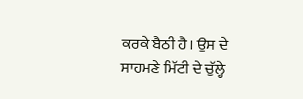ਕਰਕੇ ਬੈਠੀ ਹੈ। ਉਸ ਦੇ ਸਾਹਮਣੇ ਮਿੱਟੀ ਦੇ ਚੁੱਲ੍ਹੇ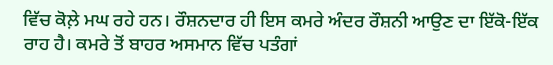ਵਿੱਚ ਕੋਲ਼ੇ ਮਘ ਰਹੇ ਹਨ। ਰੌਸ਼ਨਦਾਰ ਹੀ ਇਸ ਕਮਰੇ ਅੰਦਰ ਰੌਸ਼ਨੀ ਆਉਣ ਦਾ ਇੱਕੋ-ਇੱਕ ਰਾਹ ਹੈ। ਕਮਰੇ ਤੋਂ ਬਾਹਰ ਅਸਮਾਨ ਵਿੱਚ ਪਤੰਗਾਂ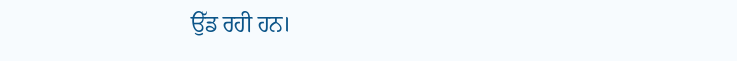ਉੱਡ ਰਹੀ ਹਨ।